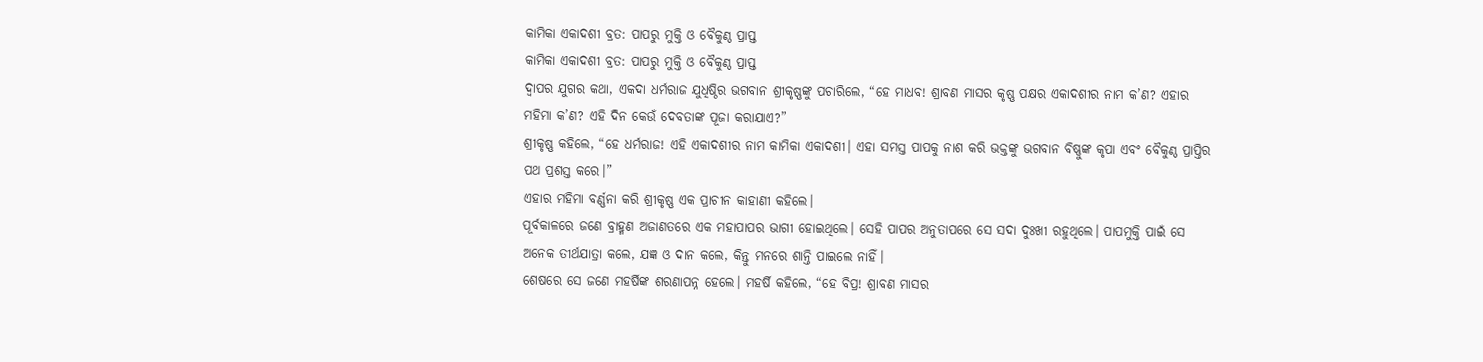କାମିକା ଏକାଦଶୀ ବ୍ରତ: ପାପରୁ ମୁକ୍ତି ଓ ବୈକୁଣ୍ଠ ପ୍ରାପ୍ତ
କାମିକା ଏକାଦଶୀ ବ୍ରତ: ପାପରୁ ମୁକ୍ତି ଓ ବୈକୁଣ୍ଠ ପ୍ରାପ୍ତ
ଦ୍ୱାପର ଯୁଗର କଥା, ଏକଦା ଧର୍ମରାଜ ଯୁଧିଷ୍ଠିର ଭଗବାନ ଶ୍ରୀକୃଷ୍ଣଙ୍କୁ ପଚାରିଲେ, “ହେ ମାଧବ! ଶ୍ରାବଣ ମାସର କୃଷ୍ଣ ପକ୍ଷର ଏକାଦଶୀର ନାମ କ’ଣ? ଏହାର ମହିମା କ’ଣ? ଏହି ଦିନ କେଉଁ ଦେବତାଙ୍କ ପୂଜା କରାଯାଏ?”
ଶ୍ରୀକୃଷ୍ଣ କହିଲେ, “ହେ ଧର୍ମରାଜ! ଏହି ଏକାଦଶୀର ନାମ କାମିକା ଏକାଦଶୀ। ଏହା ସମସ୍ତ ପାପକୁ ନାଶ କରି ଭକ୍ତଙ୍କୁ ଭଗବାନ ବିଷ୍ଣୁଙ୍କ କୃପା ଏବଂ ବୈକୁଣ୍ଠ ପ୍ରାପ୍ତିର ପଥ ପ୍ରଶସ୍ତ କରେ।”
ଏହାର ମହିମା ବର୍ଣ୍ଣନା କରି ଶ୍ରୀକୃଷ୍ଣ ଏକ ପ୍ରାଚୀନ କାହାଣୀ କହିଲେ।
ପୂର୍ବକାଳରେ ଜଣେ ବ୍ରାହ୍ମଣ ଅଜାଣତରେ ଏକ ମହାପାପର ଭାଗୀ ହୋଇଥିଲେ। ସେହି ପାପର ଅନୁତାପରେ ସେ ସଦା ଦୁଃଖୀ ରହୁଥିଲେ। ପାପମୁକ୍ତି ପାଇଁ ସେ ଅନେକ ତୀର୍ଥଯାତ୍ରା କଲେ, ଯଜ୍ଞ ଓ ଦାନ କଲେ, କିନ୍ତୁ ମନରେ ଶାନ୍ତି ପାଇଲେ ନାହିଁ।
ଶେଷରେ ସେ ଜଣେ ମହର୍ଷିଙ୍କ ଶରଣାପନ୍ନ ହେଲେ। ମହର୍ଷି କହିଲେ, “ହେ ବିପ୍ର! ଶ୍ରାବଣ ମାସର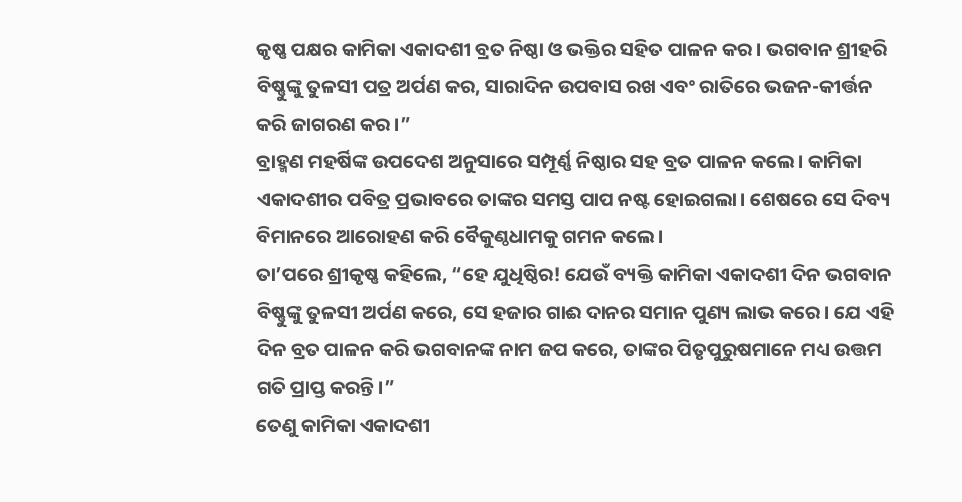କୃଷ୍ଣ ପକ୍ଷର କାମିକା ଏକାଦଶୀ ବ୍ରତ ନିଷ୍ଠା ଓ ଭକ୍ତିର ସହିତ ପାଳନ କର। ଭଗବାନ ଶ୍ରୀହରି ବିଷ୍ଣୁଙ୍କୁ ତୁଳସୀ ପତ୍ର ଅର୍ପଣ କର, ସାରାଦିନ ଉପବାସ ରଖ ଏବଂ ରାତିରେ ଭଜନ-କୀର୍ତ୍ତନ କରି ଜାଗରଣ କର।”
ବ୍ରାହ୍ମଣ ମହର୍ଷିଙ୍କ ଉପଦେଶ ଅନୁସାରେ ସମ୍ପୂର୍ଣ୍ଣ ନିଷ୍ଠାର ସହ ବ୍ରତ ପାଳନ କଲେ। କାମିକା ଏକାଦଶୀର ପବିତ୍ର ପ୍ରଭାବରେ ତାଙ୍କର ସମସ୍ତ ପାପ ନଷ୍ଟ ହୋଇଗଲା। ଶେଷରେ ସେ ଦିବ୍ୟ ବିମାନରେ ଆରୋହଣ କରି ବୈକୁଣ୍ଠଧାମକୁ ଗମନ କଲେ।
ତା’ପରେ ଶ୍ରୀକୃଷ୍ଣ କହିଲେ, “ହେ ଯୁଧିଷ୍ଠିର! ଯେଉଁ ବ୍ୟକ୍ତି କାମିକା ଏକାଦଶୀ ଦିନ ଭଗବାନ ବିଷ୍ଣୁଙ୍କୁ ତୁଳସୀ ଅର୍ପଣ କରେ, ସେ ହଜାର ଗାଈ ଦାନର ସମାନ ପୁଣ୍ୟ ଲାଭ କରେ। ଯେ ଏହି ଦିନ ବ୍ରତ ପାଳନ କରି ଭଗବାନଙ୍କ ନାମ ଜପ କରେ, ତାଙ୍କର ପିତୃପୁରୁଷମାନେ ମଧ୍ୟ ଉତ୍ତମ ଗତି ପ୍ରାପ୍ତ କରନ୍ତି।”
ତେଣୁ କାମିକା ଏକାଦଶୀ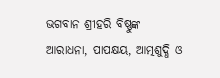ଭଗବାନ ଶ୍ରୀହରି ବିଷ୍ଣୁଙ୍କ ଆରାଧନା, ପାପକ୍ଷୟ, ଆତ୍ମଶୁଦ୍ଧି ଓ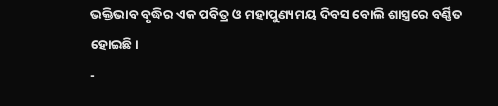ଭକ୍ତିଭାବ ବୃଦ୍ଧିର ଏକ ପବିତ୍ର ଓ ମହାପୁଣ୍ୟମୟ ଦିବସ ବୋଲି ଶାସ୍ତ୍ରରେ ବର୍ଣ୍ଣିତ ହୋଇଛି।
-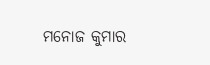ମନୋଜ କୁମାର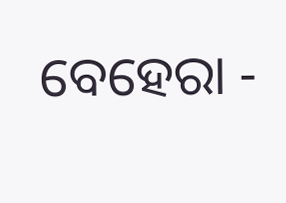ବେହେରା -